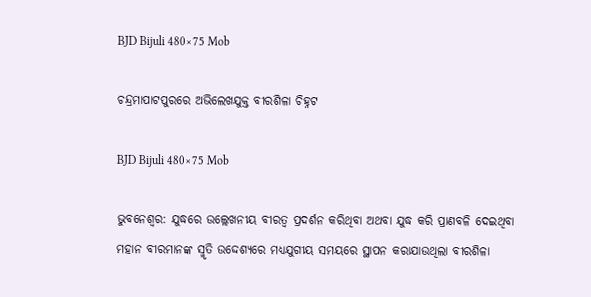BJD Bijuli 480×75 Mob

ଚନ୍ଦ୍ରମାପାଟପୁରରେ ଅଭିଲେଖଯୁକ୍ତ ବୀରଶିଳା ଚିହ୍ନଟ

BJD Bijuli 480×75 Mob

ଭୁବନେଶ୍ବର: ଯୁଦ୍ଧରେ ଉଲ୍ଲେଖନୀୟ ବୀରତ୍ୱ ପ୍ରଦର୍ଶନ କରିଥିବା ଅଥବା ଯୁଦ୍ଧ କରି ପ୍ରାଣବଳି ଦେଇଥିବା ମହାନ ବୀରମାନଙ୍କ ସ୍ମୃତି ଉଦ୍ଦେଶ୍ୟରେ ମଧ୍ୟଯୁଗୀୟ ସମୟରେ ସ୍ଥାପନ କରାଯାଉଥିଲା ବୀରଶିଳା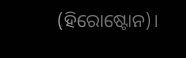(ହିରୋଷ୍ଟୋନ)।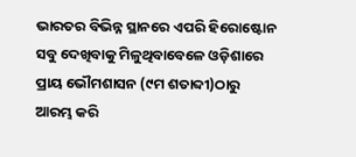ଭାରତର ବିଭିନ୍ନ ସ୍ଥାନରେ ଏପରି ହିରୋଷ୍ଟୋନ ସବୁ ଦେଖିବାକୁ ମିଳୁଥିବାବେଳେ ଓଡ଼ିଶାରେ ପ୍ରାୟ ଭୌମଶାସନ (୯ମ ଶତାବ୍ଦୀ)ଠାରୁ ଆରମ୍ଭ କରି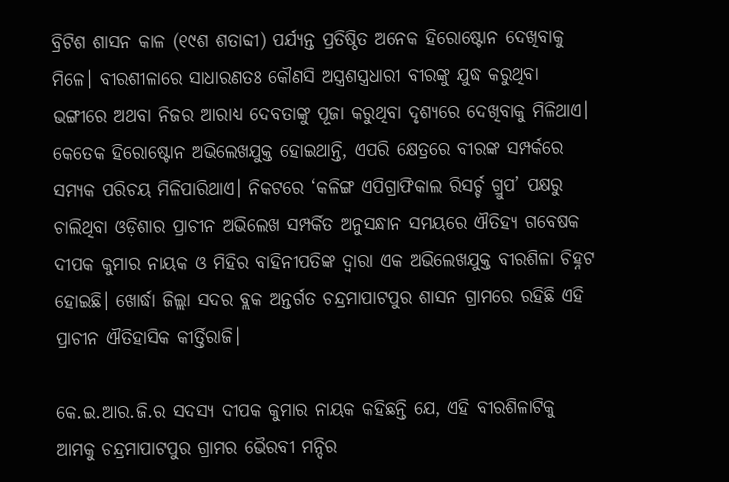ବ୍ରିଟିଶ ଶାସନ କାଳ (୧୯ଶ ଶତାବ୍ଦୀ) ପର୍ଯ୍ୟନ୍ତ ପ୍ରତିଷ୍ଠିତ ଅନେକ ହିରୋଷ୍ଟୋନ ଦେଖିବାକୁ ମିଳେ। ବୀରଶୀଳାରେ ସାଧାରଣତଃ କୌଣସି ଅସ୍ତ୍ରଶସ୍ତ୍ରଧାରୀ ବୀରଙ୍କୁ ଯୁଦ୍ଧ କରୁଥିବା ଭଙ୍ଗୀରେ ଅଥବା ନିଜର ଆରାଧ୍ୟ ଦେବତାଙ୍କୁ ପୂଜା କରୁଥିବା ଦୃଶ୍ୟରେ ଦେଖିବାକୁ ମିଳିଥାଏ। କେତେକ ହିରୋଷ୍ଟୋନ ଅଭିଲେଖଯୁକ୍ତ ହୋଇଥାନ୍ତି, ଏପରି କ୍ଷେତ୍ରରେ ବୀରଙ୍କ ସମ୍ପର୍କରେ ସମ୍ୟକ ପରିଚୟ ମିଳିପାରିଥାଏ। ନିକଟରେ ‘କଳିଙ୍ଗ ଏପିଗ୍ରାଫିକାଲ ରିସର୍ଚ୍ଚ ଗ୍ରୁପ’ ପକ୍ଷରୁ ଚାଲିଥିବା ଓଡ଼ିଶାର ପ୍ରାଚୀନ ଅଭିଲେଖ ସମ୍ପର୍କିତ ଅନୁସନ୍ଧାନ ସମୟରେ ଐତିହ୍ୟ ଗବେଷକ ଦୀପକ କୁମାର ନାୟକ ଓ ମିହିର ବାହିନୀପତିଙ୍କ ଦ୍ୱାରା ଏକ ଅଭିଲେଖଯୁକ୍ତ ବୀରଶିଳା ଚିହ୍ନଟ ହୋଇଛି। ଖୋର୍ଦ୍ଧା ଜିଲ୍ଲା ସଦର ବ୍ଲକ ଅନ୍ତର୍ଗତ ଚନ୍ଦ୍ରମାପାଟପୁର ଶାସନ ଗ୍ରାମରେ ରହିଛି ଏହି ପ୍ରାଚୀନ ଐତିହାସିକ କୀର୍ତ୍ତିରାଜି।

କେ.ଇ.ଆର.ଜି.ର ସଦସ୍ୟ ଦୀପକ କୁମାର ନାୟକ କହିଛନ୍ତି ଯେ, ଏହି ବୀରଶିଳାଟିକୁ ଆମକୁ ଚନ୍ଦ୍ରମାପାଟପୁର ଗ୍ରାମର ଭୈରବୀ ମନ୍ଦିର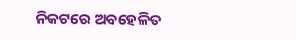ନିକଟରେ ଅବହେଳିତ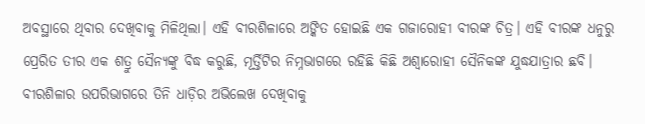ଅବସ୍ଥାରେ ଥିବାର ଦେଖିବାକୁ ମିଳିଥିଲା। ଏହି ବୀରଶିଳାରେ ଅଙ୍କିତ ହୋଇଛି ଏକ ଗଜାରୋହୀ ବୀରଙ୍କ ଚିତ୍ର। ଏହି ବୀରଙ୍କ ଧନୁରୁ ପ୍ରେରିତ ତୀର ଏକ ଶତ୍ରୁ ସୈନ୍ୟଙ୍କୁ ବିଦ୍ଧ କରୁଛି, ମୂର୍ତ୍ତିଟିର ନିମ୍ନଭାଗରେ ରହିଛି କିଛି ଅଶ୍ୱାରୋହୀ ସୈନିକଙ୍କ ଯୁଦ୍ଧଯାତ୍ରାର ଛବି। ବୀରଶିଳାର ଉପରିଭାଗରେ ତିନି ଧାଡ଼ିର ଅଭିଲେଖ ଦେଖିବାକୁ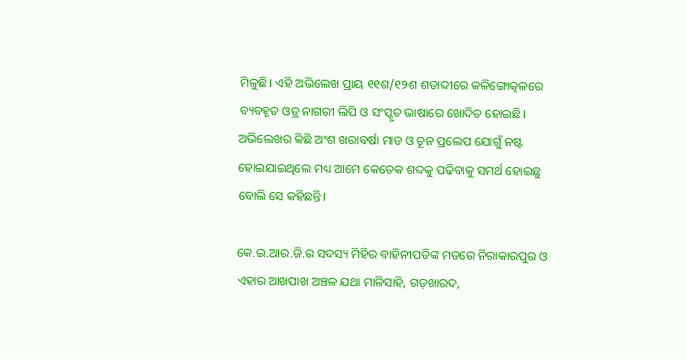ମିଳୁଛି। ଏହି ଅଭିଲେଖ ପ୍ରାୟ ୧୧ଶ/୧୨ଶ ଶତାବ୍ଦୀରେ କଳିଙ୍ଗୋତ୍କଳରେ ବ୍ୟବହୃତ ଓଡ୍ର ନାଗରୀ ଲିପି ଓ ସଂସ୍କୃତ ଭାଷାରେ ଖୋଦିତ ହୋଇଛି। ଅଭିଲେଖର କିଛି ଅଂଶ ଖରାବର୍ଷା ମାଡ ଓ ଚୂନ ପ୍ରଲେପ ଯୋଗୁଁ ନଷ୍ଟ ହୋଇଯାଇଥିଲେ ମଧ୍ୟ ଆମେ କେତେକ ଶବ୍ଦକୁ ପଢିବାକୁ ସମର୍ଥ ହୋଇଛୁ ବୋଲି ସେ କହିଛନ୍ତି।

କେ.ଇ.ଆର.ଜି.ର ସଦସ୍ୟ ମିହିର ବାହିନୀପତିଙ୍କ ମତରେ ନିରାକାରପୁର ଓ ଏହାର ଆଖପାଖ ଅଞ୍ଚଳ ଯଥା ମାଳିସାହି, ଗଡ଼ଖାରଦ,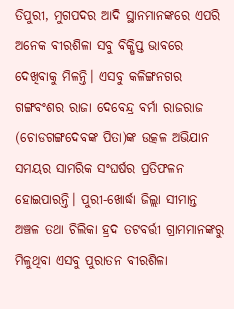ତିପୁରୀ, ମୁଗପଦର ଆଦି ସ୍ଥାନମାନଙ୍କରେ ଏପରି ଅନେକ ବୀରଶିଳା ସବୁ ବିକ୍ଷିପ୍ତ ଭାବରେ ଦେଖିବାକୁ ମିଳନ୍ତି। ଏସବୁ କଳିଙ୍ଗନଗର ଗଙ୍ଗବଂଶର ରାଜା ଦେବେନ୍ଦ୍ର ବର୍ମା ରାଜରାଜ (ଚୋଡଗଙ୍ଗଦେବଙ୍କ ପିତା)ଙ୍କ ଉତ୍କଳ ଅଭିଯାନ ସମୟର ସାମରିକ ସଂଘର୍ଷର ପ୍ରତିଫଳନ ହୋଇପାରନ୍ତି। ପୁରୀ-ଖୋର୍ଦ୍ଧା ଜିଲ୍ଲା ସୀମାନ୍ତ ଅଞ୍ଚଳ ତଥା ଚିଲିକା ହ୍ରଦ ତଟବର୍ତ୍ତୀ ଗ୍ରାମମାନଙ୍କରୁ ମିଳୁଥିବା ଏସବୁ ପୁରାତନ ବୀରଶିଳା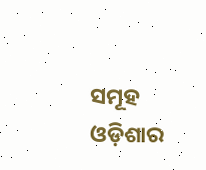ସମୂହ ଓଡ଼ିଶାର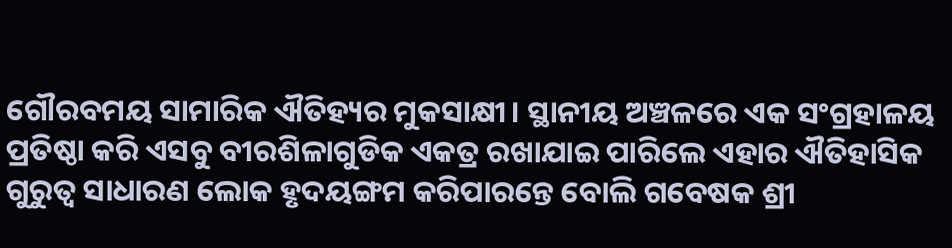ଗୌରବମୟ ସାମାରିକ ଐତିହ୍ୟର ମୁକସାକ୍ଷୀ। ସ୍ଥାନୀୟ ଅଞ୍ଚଳରେ ଏକ ସଂଗ୍ରହାଳୟ ପ୍ରତିଷ୍ଠା କରି ଏସବୁ ବୀରଶିଳାଗୁଡିକ ଏକତ୍ର ରଖାଯାଇ ପାରିଲେ ଏହାର ଐତିହାସିକ ଗୁରୁତ୍ୱ ସାଧାରଣ ଲୋକ ହୃଦୟଙ୍ଗମ କରିପାରନ୍ତେ ବୋଲି ଗବେଷକ ଶ୍ରୀ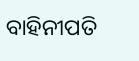ବାହିନୀପତି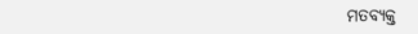ମତବ୍ୟକ୍ତ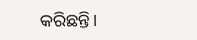କରିଛନ୍ତି।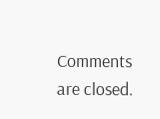Comments are closed.